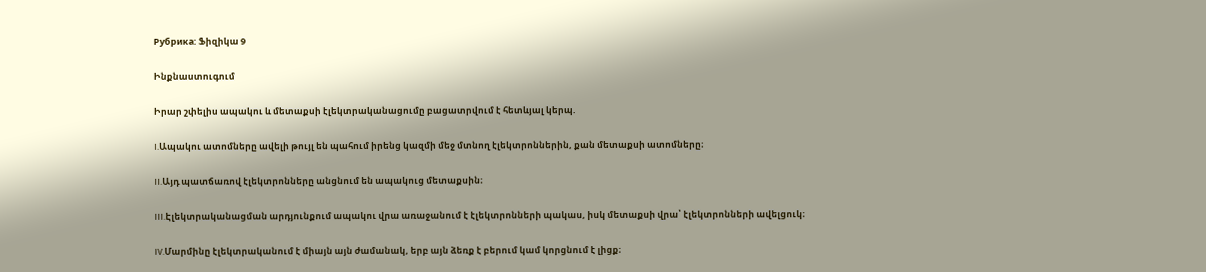Рубрика: Ֆիզիկա 9

Ինքնաստուգում

Իրար շփելիս ապակու և մետաքսի էլեկտրականացումը բացատրվում է հետևյալ կերպ.

I.Ապակու ատոմները ավելի թույլ են պահում իրենց կազմի մեջ մտնող էլեկտրոններին, քան մետաքսի ատոմները։

II.Այդ պատճառով էլեկտրոնները անցնում են ապակուց մետաքսին։

III.Էլեկտրականացման արդյունքում ապակու վրա առաջանում է էլեկտրոնների պակաս, իսկ մետաքսի վրա՝ էլեկտրոնների ավելցուկ։

IV.Մարմինը էլեկտրականում է միայն այն ժամանակ, երբ այն ձեռք է բերում կամ կորցնում է լիցք։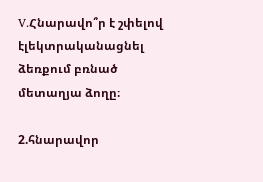V.Հնարավո՞ր է շփելով էլեկտրականացնել ձեռքում բռնած մետաղյա ձողը։

2.հնարավոր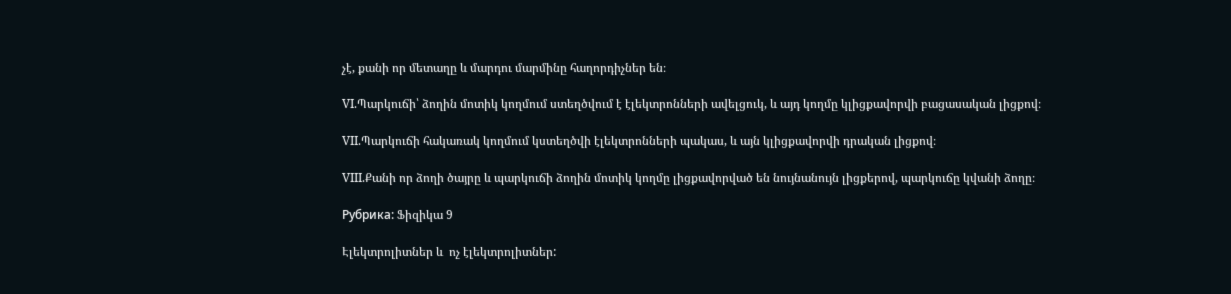չէ, քանի որ մետաղը և մարդու մարմինը հաղորդիչներ են։

VI.Պարկուճի՝ ձողին մոտիկ կողմում ստեղծվում է էլեկտրոնների ավելցուկ, և այդ կողմը կլիցքավորվի բացասական լիցքով։

VII.Պարկուճի հակառակ կողմում կստեղծվի էլեկտրոնների պակաս, և այն կլիցքավորվի դրական լիցքով։

VIII.Քանի որ ձողի ծայրը և պարկուճի ձողին մոտիկ կողմը լիցքավորված են նույնանույն լիցքերով, պարկուճը կվանի ձողը։

Рубрика: Ֆիզիկա 9

Էլեկտրոլիտներ և  ոչ էլեկտրոլիտներ: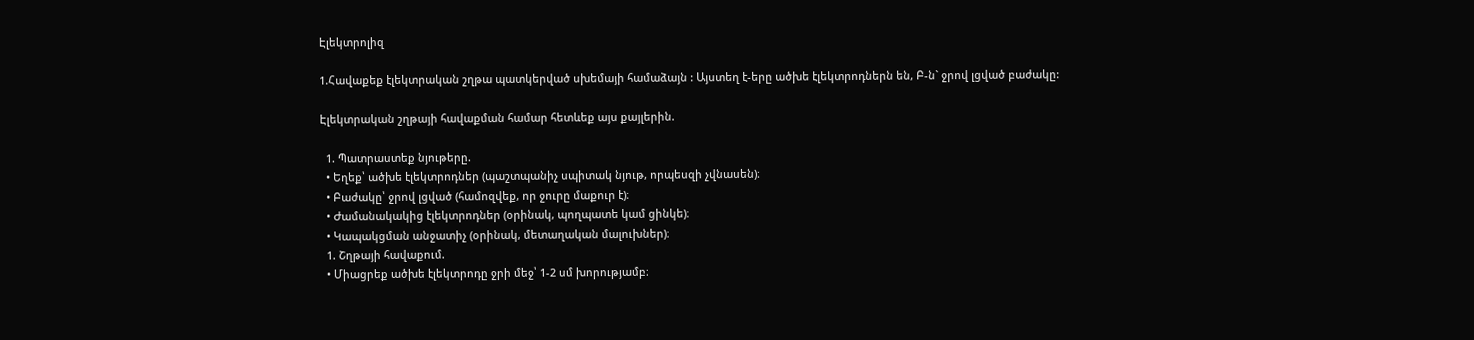Էլեկտրոլիզ

1.Հավաքեք էլեկտրական շղթա պատկերված սխեմայի համաձայն : Այստեղ է-երը ածխե էլեկտրոդներն են, Բ-ն` ջրով լցված բաժակը:

Էլեկտրական շղթայի հավաքման համար հետևեք այս քայլերին.

  1. Պատրաստեք նյութերը.
  • Եղեք՝ ածխե էլեկտրոդներ (պաշտպանիչ սպիտակ նյութ, որպեսզի չվնասեն)։
  • Բաժակը՝ ջրով լցված (համոզվեք, որ ջուրը մաքուր է)։
  • Ժամանակակից էլեկտրոդներ (օրինակ, պողպատե կամ ցինկե)։
  • Կապակցման անջատիչ (օրինակ, մետաղական մալուխներ)։
  1. Շղթայի հավաքում.
  • Միացրեք ածխե էլեկտրոդը ջրի մեջ՝ 1-2 սմ խորությամբ։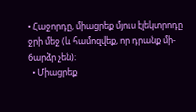• Հաջորդը, միացրեք մյուս էլեկտրոդը ջրի մեջ (և համոզվեք, որ դրանք մի-бարձր չեն)։
  • Միացրեք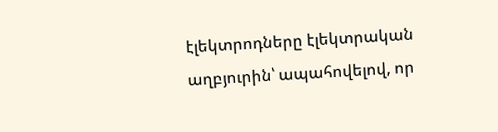էլեկտրոդները էլեկտրական աղբյուրին՝ ապահովելով, որ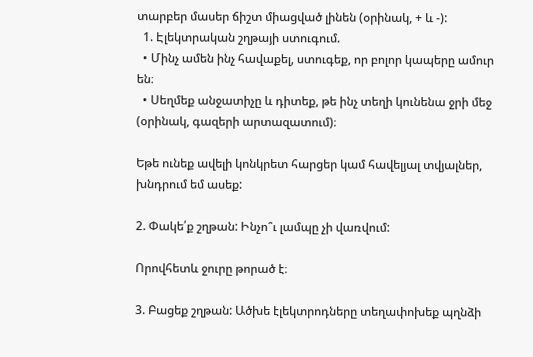տարբեր մասեր ճիշտ միացված լինեն (օրինակ, + և -):
  1. Էլեկտրական շղթայի ստուգում.
  • Մինչ ամեն ինչ հավաքել, ստուգեք, որ բոլոր կապերը ամուր են։
  • Սեղմեք անջատիչը և դիտեք, թե ինչ տեղի կունենա ջրի մեջ (օրինակ, գազերի արտազատում)։

Եթե ունեք ավելի կոնկրետ հարցեր կամ հավելյալ տվյալներ, խնդրում եմ ասեք:

2. Փակե՛ք շղթան: Ինչո՞ւ լամպը չի վառվում:

Որովհետև ջուրը թորած է։

3. Բացեք շղթան: Ածխե էլեկտրոդները տեղափոխեք պղնձի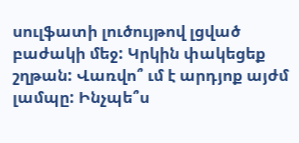սուլֆատի լուծույթով լցված բաժակի մեջ: Կրկին փակեցեք շղթան: Վառվո՞ ւմ է արդյոք այժմ լամպը: Ինչպե՞ս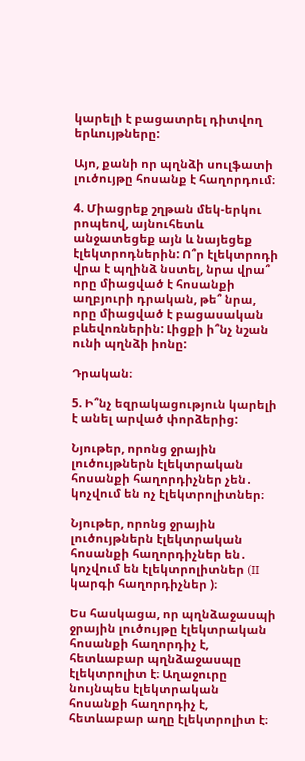կարելի է բացատրել դիտվող երևույթները:

Այո, քանի որ պղնձի սուլֆատի լուծույթը հոսանք է հաղորդում։

4. Միացրեք շղթան մեկ-երկու րոպեով, այնուհետև անջատեցեք այն և նայեցեք էլեկտրոդներին: Ո՞ր էլեկտրոդի  վրա է պղինձ նստել, նրա վրա՞ որը միացված է հոսանքի աղբյուրի դրական, թե՞ նրա, որը միացված է բացասական բևեվոռներին: Լիցքի ի՞նչ նշան ունի պղնձի իոնը:

Դրական։

5. Ի՞նչ եզրակացություն կարելի է անել արված փորձերից:

Նյութեր, որոնց ջրային լուծույթներն էլեկտրական հոսանքի հաղորդիչներ չեն․ կոչվում են ոչ էլեկտրոլիտներ։

Նյութեր, որոնց ջրային լուծույթներն էլեկտրական հոսանքի հաղորդիչներ են․ կոչվում են էլեկտրոլիտներ (II կարգի հաղորդիչներ )։

Ես հասկացա, որ պղնձաջասպի ջրային լուծույթը էլեկտրական հոսանքի հաղորդիչ է, հետևաբար պղնձաջասպը էլեկտրոլիտ է։ Աղաջուրը նույնպես էլեկտրական հոսանքի հաղորդիչ է, հետևաբար աղը էլեկտրոլիտ է։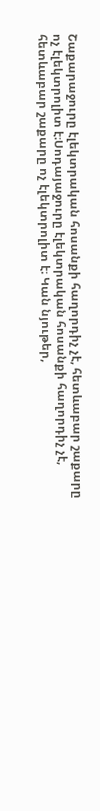Շաքարաջուրը էլեկտրական հոսանքի հաղորդիչ չէ, հետևաբար շաքարը ոչ էլեկտրոլիտ է։Սոդայաջուրը էլեկտրական հոսանքի հաղորդիչ չէ, հետևաբար շաքարը ոչ էլեկտրոլիտ է։ Կան նյութեր,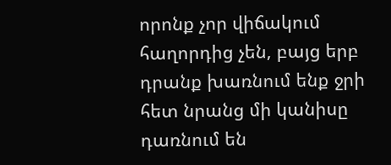որոնք չոր վիճակում հաղորդից չեն, բայց երբ դրանք խառնում ենք ջրի հետ նրանց մի կանիսը դառնում են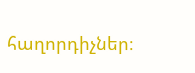հաղորդիչներ։